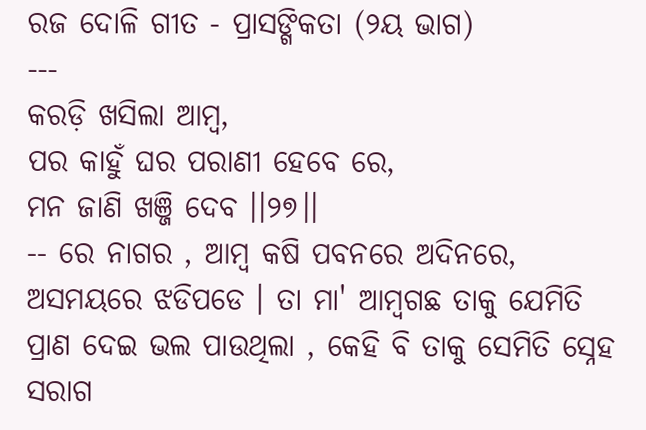ରଜ ଦୋଳି ଗୀତ - ପ୍ରାସଙ୍ଗିକତା (୨ୟ ଭାଗ)
---
କରଡ଼ି ଖସିଲା ଆମ୍ବ,
ପର କାହୁଁ ଘର ପରାଣୀ ହେବେ ରେ,
ମନ ଜାଣି ଖଞ୍ଜି ଦେବ ।।୨୭।।
-- ରେ ନାଗର , ଆମ୍ବ କଷି ପବନରେ ଅଦିନରେ, ଅସମୟରେ ଝଡିପଡେ । ତା ମା' ଆମ୍ବଗଛ ତାକୁ ଯେମିତି ପ୍ରାଣ ଦେଇ ଭଲ ପାଉଥିଲା , କେହି ବି ତାକୁ ସେମିତି ସ୍ନେହ ସରାଗ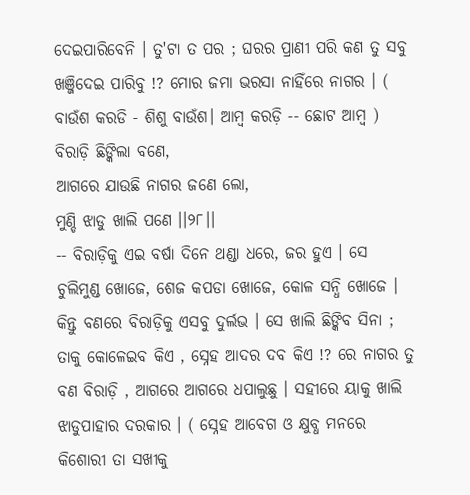ଦେଇପାରିବେନି । ତୁ'ଟା ତ ପର ; ଘରର ପ୍ରାଣୀ ପରି କଣ ତୁ ସବୁ ଖଞ୍ଜିଦେଇ ପାରିବୁ !? ମୋର ଜମା ଭରସା ନାହିଁରେ ନାଗର । ( ବାଉଁଶ କରଡି - ଶିଶୁ ବାଉଁଶ। ଆମ୍ବ କରଡ଼ି -- ଛୋଟ ଆମ୍ବ )
ବିରାଡ଼ି ଛିଙ୍କିଲା ବଣେ,
ଆଗରେ ଯାଉଛି ନାଗର ଜଣେ ଲୋ,
ମୁଣ୍ଡି ଝାଡୁ ଖାଲି ପଣେ ।।୨୮।।
-- ବିରାଡ଼ିକୁ ଏଇ ବର୍ଷା ଦିନେ ଥଣ୍ଡା ଧରେ, ଜର ହୁଏ । ସେ ଚୁଲିମୁଣ୍ଡ ଖୋଜେ, ଶେଜ କପଡା ଖୋଜେ, କୋଳ ସନ୍ଧି ଖୋଜେ । କିନ୍ତୁ ବଣରେ ବିରାଡ଼ିକୁ ଏସବୁ ଦୁର୍ଲଭ । ସେ ଖାଲି ଛିଙ୍କିବ ସିନା ; ତାକୁ କୋଳେଇବ କିଏ , ସ୍ନେହ ଆଦର ଦବ କିଏ !? ରେ ନାଗର ତୁ ବଣ ବିରାଡ଼ି , ଆଗରେ ଆଗରେ ଧପାଲୁଛୁ । ସହୀରେ ୟାକୁ ଖାଲି ଝାଡୁପାହାର ଦରକାର । ( ସ୍ନେହ ଆବେଗ ଓ କ୍ଷୁବ୍ଧ ମନରେ କିଶୋରୀ ତା ସଖୀକୁ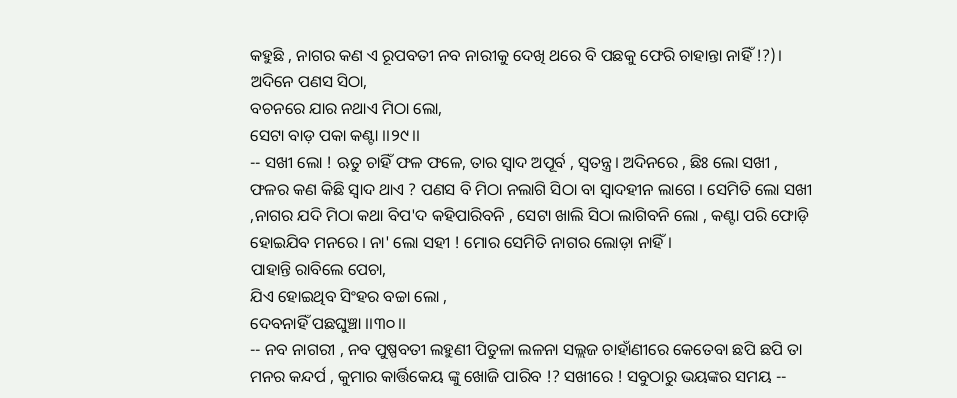କହୁଛି , ନାଗର କଣ ଏ ରୂପବତୀ ନବ ନାରୀକୁ ଦେଖି ଥରେ ବି ପଛକୁ ଫେରି ଚାହାନ୍ତା ନାହିଁ !?)।
ଅଦିନେ ପଣସ ସିଠା,
ବଚନରେ ଯାର ନଥାଏ ମିଠା ଲୋ,
ସେଟା ବାଡ଼ ପକା କଣ୍ଟା ।।୨୯।।
-- ସଖୀ ଲୋ ! ଋତୁ ଚାହିଁ ଫଳ ଫଳେ, ତାର ସ୍ବାଦ ଅପୂର୍ବ , ସ୍ବତନ୍ତ୍ର। ଅଦିନରେ , ଛିଃ ଲୋ ସଖୀ , ଫଳର କଣ କିଛି ସ୍ବାଦ ଥାଏ ? ପଣସ ବି ମିଠା ନଲାଗି ସିଠା ବା ସ୍ବାଦହୀନ ଲାଗେ । ସେମିତି ଲୋ ସଖୀ ,ନାଗର ଯଦି ମିଠା କଥା ବିପ'ଦ କହିପାରିବନି , ସେଟା ଖାଲି ସିଠା ଲାଗିବନି ଲୋ , କଣ୍ଟା ପରି ଫୋଡ଼ି ହୋଇଯିବ ମନରେ । ନା' ଲୋ ସହୀ ! ମୋର ସେମିତି ନାଗର ଲୋଡ଼ା ନାହିଁ ।
ପାହାନ୍ତି ରାବିଲେ ପେଚା,
ଯିଏ ହୋଇଥିବ ସିଂହର ବଚ୍ଚା ଲୋ ,
ଦେବନାହିଁ ପଛଘୁଞ୍ଚା ।।୩୦।।
-- ନବ ନାଗରୀ , ନବ ପୁଷ୍ପବତୀ ଲହୁଣୀ ପିତୁଳା ଲଳନା ସଲ୍ଲଜ ଚାହାଁଣୀରେ କେତେବା ଛପି ଛପି ତା ମନର କନ୍ଦର୍ପ , କୁମାର କାର୍ତ୍ତିକେୟ ଙ୍କୁ ଖୋଜି ପାରିବ !? ସଖୀରେ ! ସବୁଠାରୁ ଭୟଙ୍କର ସମୟ --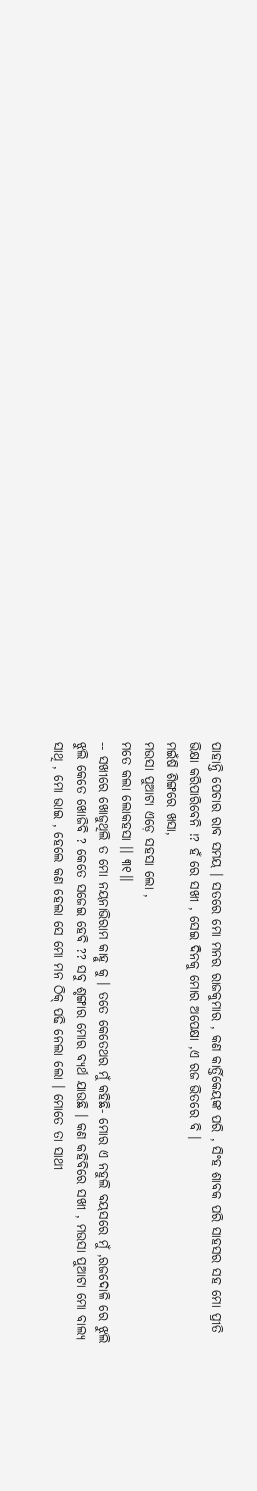ପାହାନ୍ତି ପେଚାର ରାବ ସମୟ । ସତରେ ମୋ ମନର ରାଜକୁମାର , କଣ କାର୍ତ୍ତିକେୟଙ୍କ ପରି , ସିଂହ ଶାବକ ପରି ସାହସର ସହ ମୋ ପ୍ରୀତି ଭିକ୍ଷା କରିପାରିବେନି !? ହଁ ରେ ସଖୀ , ସେଇ ଦିନକୁ ମୋର ଅପେକ୍ଷା ,ଏ ରଜ ଭିତରେ ବି ।
ମଇଁଷି ଶିଙ୍ଗରେ ଖସା,
ମଉସା ପୁଆଟା ଏଡ଼େ ସହସା ଲୋ ,
ମତେ କଲା ଲୋକହସା ।। ୩୧।।
-- ସଖୀରେ ଖୋଜୁଥିଲି ତ ମୋ ନୟନାଭିରାମ କାହ୍ନୁ କୁ । ତତେ କେତେଥର ମୁଁ କହିଛି- ମୋର ଏ ନହୁଲି ବୟସରେ ମୁଁ ,ରଜଦୋଳି ରେ ଝୁଲି ଝୁଲି କେତେ ଖୋଜିବି ? କେତେ ସଜେଇ ହେବି ?? ସବୁ ଶୃଙ୍ଗାର ମୋର ବ୍ୟର୍ଥ ଯାଉଛି । କଣ କହିବିରେ ସଖୀ , ମଉସା ପୁଆଟା ମୋ ବାଲ୍ୟ ସାଥି , ମୋ ଭାଇ , ହେଲେ କଣ ହେଲା ସେ ମୋ ମନ ଠିକ୍ ପଢି ନେଲା ଲୋ । ମୋତେ ତା ସାଥୀ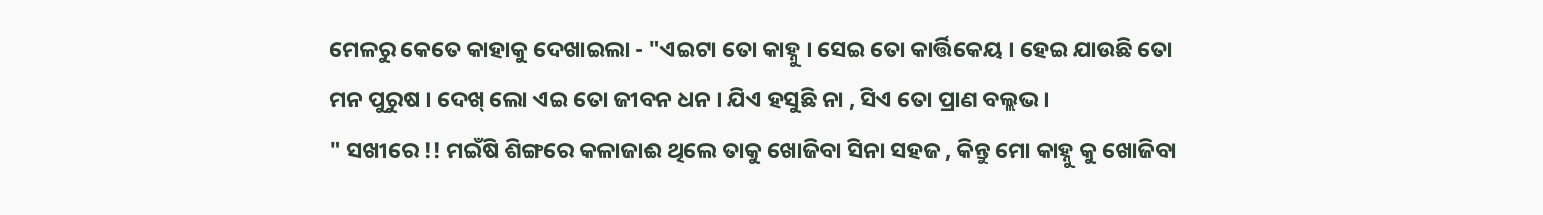ମେଳରୁ କେତେ କାହାକୁ ଦେଖାଇଲା - "ଏଇଟା ତୋ କାହ୍ନୁ । ସେଇ ତୋ କାର୍ତ୍ତିକେୟ । ହେଇ ଯାଉଛି ତୋ ମନ ପୁରୁଷ । ଦେଖ୍ ଲୋ ଏଇ ତୋ ଜୀବନ ଧନ । ଯିଏ ହସୁଛି ନା , ସିଏ ତୋ ପ୍ରାଣ ବଲ୍ଲଭ ।
" ସଖୀରେ !! ମଇଁଷି ଶିଙ୍ଗରେ କଳାଜାଈ ଥିଲେ ତାକୁ ଖୋଜିବା ସିନା ସହଜ , କିନ୍ତୁ ମୋ କାହ୍ନୁ କୁ ଖୋଜିବା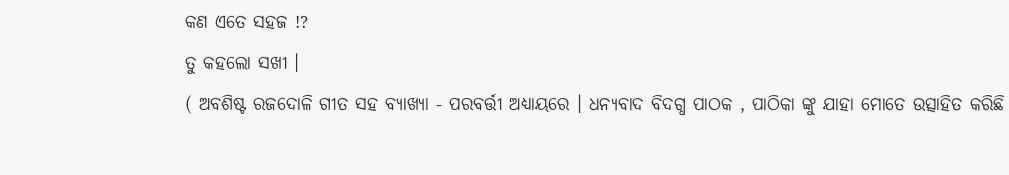କଣ ଏତେ ସହଜ !?
ତୁ କହଲୋ ସଖୀ ।
( ଅବଶିଷ୍ଟ ରଜଦୋଳି ଗୀତ ସହ ବ୍ୟାଖ୍ୟା - ପରବର୍ତ୍ତୀ ଅଧ୍ୟାୟରେ । ଧନ୍ୟବାଦ ବିଦଗ୍ଧ ପାଠକ , ପାଠିକା ଙ୍କୁ ଯାହା ମୋତେ ଉତ୍ସାହିତ କରିଛି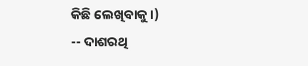କିଛି ଲେଖିବାକୁ ।)
-- ଦାଶରଥି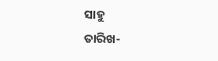ସାହୁ
ତାରିଖ-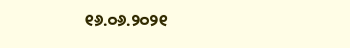୧୬.୦୬.୨୦୨୧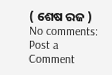( ଶେଷ ରଜ )
No comments:
Post a Comment